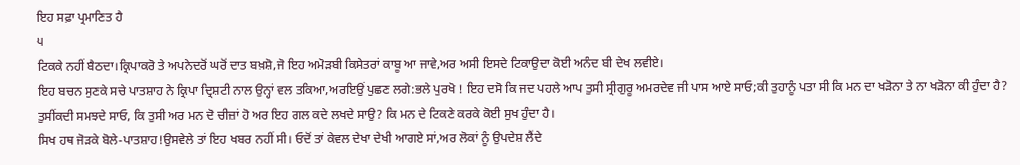ਇਹ ਸਫ਼ਾ ਪ੍ਰਮਾਣਿਤ ਹੈ
੫
ਟਿਕਕੇ ਨਹੀਂ ਬੈਠਦਾ।ਕ੍ਰਿਪਾਕਰੋ ਤੇ ਅਪਨੇਦਰੋਂ ਘਰੋਂ ਦਾਤ ਬਖ਼ਸ਼ੋ,ਜੋ ਇਹ ਅਮੋੜਬੀ ਕਿਸੇਤਰਾਂ ਕਾਬੂ ਆ ਜਾਵੇ,ਅਰ ਅਸੀ ਇਸਦੇ ਟਿਕਾਉਦਾ ਕੋਈ ਅਨੰਦ ਬੀ ਦੇਖ ਲਵੀਏ।
ਇਹ ਬਚਨ ਸੁਣਕੇ ਸਚੇ ਪਾਤਸ਼ਾਹ ਨੇ ਕ੍ਰਿਪਾ ਦ੍ਰਿਸ਼ਟੀ ਨਾਲ ਉਨ੍ਹਾਂ ਵਲ ਤਕਿਆ,ਅਰਇਉਂ ਪੁਛਣ ਲਗੇ:ਭਲੇ ਪੁਰਖੋ ! ਇਹ ਦਸੋ ਕਿ ਜਦ ਪਹਲੇ ਆਪ ਤੁਸੀ ਸ੍ਰੀਗੁਰੂ ਅਮਰਦੇਵ ਜੀ ਪਾਸ ਆਏ ਸਾਓ;ਕੀ ਤੁਹਾਨੂੰ ਪਤਾ ਸੀ ਕਿ ਮਨ ਦਾ ਖੜੋਨਾ ਤੇ ਨਾ ਖੜੋਨਾ ਕੀ ਹੁੰਦਾ ਹੈ? ਤੁਸੀਂਕਦੀ ਸਮਝਦੇ ਸਾਓ, ਕਿ ਤੁਸੀ ਅਰ ਮਨ ਦੋ ਚੀਜ਼ਾਂ ਹੋ ਅਰ ਇਹ ਗਲ ਕਦੇ ਲਖਦੇ ਸਾਉ? ਕਿ ਮਨ ਦੇ ਟਿਕਣੇ ਕਰਕੇ ਕੋਈ ਸੁਖ ਹੁੰਦਾ ਹੈ।
ਸਿਖ ਹਥ ਜੋੜਕੇ ਬੋਲੇ-ਪਾਤਸ਼ਾਹ!ਉਸਵੇਲੇ ਤਾਂ ਇਹ ਖਬਰ ਨਹੀਂ ਸੀ। ਓਦੋਂ ਤਾਂ ਕੇਵਲ ਦੇਖਾ ਦੇਖੀ ਆਗਏ ਸਾਂ,ਅਰ ਲੋਕਾਂ ਨੂੰ ਉਪਦੇਸ਼ ਲੈਂਦੇ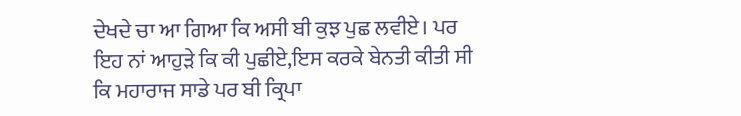ਦੇਖਦੇ ਚਾ ਆ ਗਿਆ ਕਿ ਅਸੀ ਬੀ ਕੁਝ ਪੁਛ ਲਵੀਏ। ਪਰ ਇਹ ਨਾਂ ਆਹੁੜੇ ਕਿ ਕੀ ਪੁਛੀਏ,ਇਸ ਕਰਕੇ ਬੇਨਤੀ ਕੀਤੀ ਸੀ ਕਿ ਮਹਾਰਾਜ ਸਾਡੇ ਪਰ ਬੀ ਕ੍ਰਿਪਾ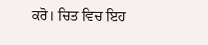ਕਰੋ। ਚਿਤ ਵਿਚ ਇਹ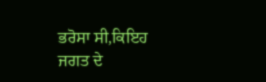ਭਰੋਸਾ ਸੀ,ਕਿਇਹ ਜਗਤ ਦੇ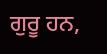ਗੁਰੂ ਹਨ,